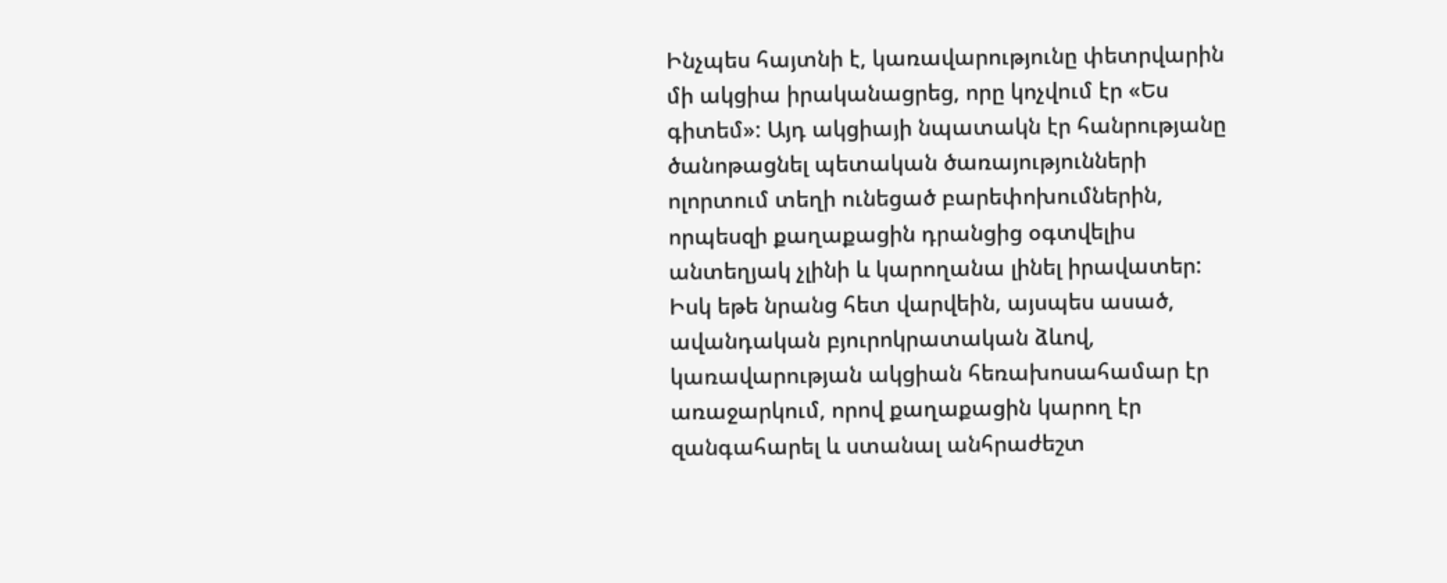Ինչպես հայտնի է, կառավարությունը փետրվարին մի ակցիա իրականացրեց, որը կոչվում էր «Ես գիտեմ»: Այդ ակցիայի նպատակն էր հանրությանը ծանոթացնել պետական ծառայությունների ոլորտում տեղի ունեցած բարեփոխումներին, որպեսզի քաղաքացին դրանցից օգտվելիս անտեղյակ չլինի և կարողանա լինել իրավատեր: Իսկ եթե նրանց հետ վարվեին, այսպես ասած, ավանդական բյուրոկրատական ձևով, կառավարության ակցիան հեռախոսահամար էր առաջարկում, որով քաղաքացին կարող էր զանգահարել և ստանալ անհրաժեշտ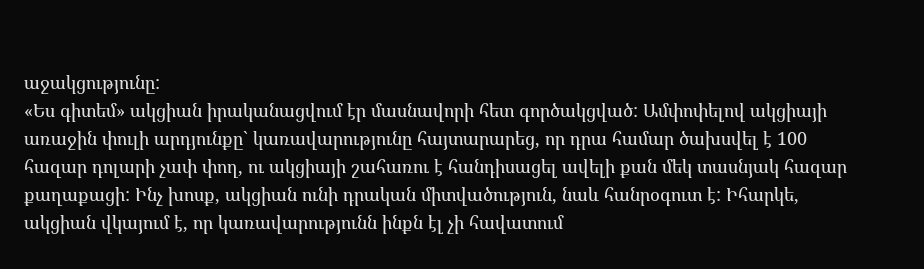աջակցությունը:
«Ես գիտեմ» ակցիան իրականացվում էր մասնավորի հետ գործակցված: Ամփոփելով ակցիայի առաջին փուլի արդյունքը` կառավարությունը հայտարարեց, որ դրա համար ծախսվել է 100 հազար դոլարի չափ փող, ու ակցիայի շահառու է հանդիսացել ավելի քան մեկ տասնյակ հազար քաղաքացի: Ինչ խոսք, ակցիան ունի դրական միտվածություն, նաև հանրօգուտ է: Իհարկե, ակցիան վկայում է, որ կառավարությունն ինքն էլ չի հավատում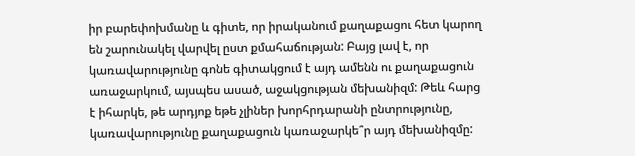իր բարեփոխմանը և գիտե, որ իրականում քաղաքացու հետ կարող են շարունակել վարվել ըստ քմահաճության: Բայց լավ է, որ կառավարությունը գոնե գիտակցում է այդ ամենն ու քաղաքացուն առաջարկում, այսպես ասած, աջակցության մեխանիզմ: Թեև հարց է իհարկե, թե արդյոք եթե չլիներ խորհրդարանի ընտրությունը, կառավարությունը քաղաքացուն կառաջարկե՞ր այդ մեխանիզմը: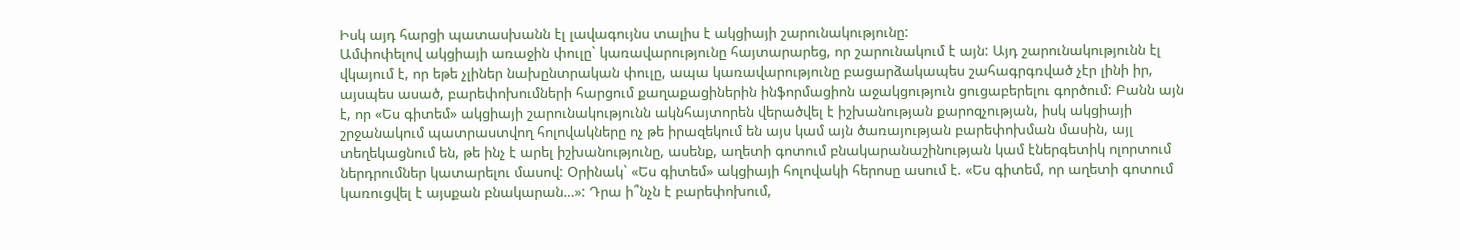Իսկ այդ հարցի պատասխանն էլ լավագույնս տալիս է ակցիայի շարունակությունը:
Ամփոփելով ակցիայի առաջին փուլը` կառավարությունը հայտարարեց, որ շարունակում է այն: Այդ շարունակությունն էլ վկայում է, որ եթե չլիներ նախընտրական փուլը, ապա կառավարությունը բացարձակապես շահագրգռված չէր լինի իր, այսպես ասած, բարեփոխումների հարցում քաղաքացիներին ինֆորմացիոն աջակցություն ցուցաբերելու գործում: Բանն այն է, որ «Ես գիտեմ» ակցիայի շարունակությունն ակնհայտորեն վերածվել է իշխանության քարոզչության, իսկ ակցիայի շրջանակում պատրաստվող հոլովակները ոչ թե իրազեկում են այս կամ այն ծառայության բարեփոխման մասին, այլ տեղեկացնում են, թե ինչ է արել իշխանությունը, ասենք, աղետի գոտում բնակարանաշինության կամ էներգետիկ ոլորտում ներդրումներ կատարելու մասով: Օրինակ` «Ես գիտեմ» ակցիայի հոլովակի հերոսը ասում է. «Ես գիտեմ, որ աղետի գոտում կառուցվել է այսքան բնակարան…»: Դրա ի՞նչն է բարեփոխում,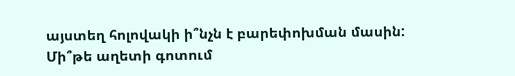այստեղ հոլովակի ի՞նչն է բարեփոխման մասին: Մի՞թե աղետի գոտում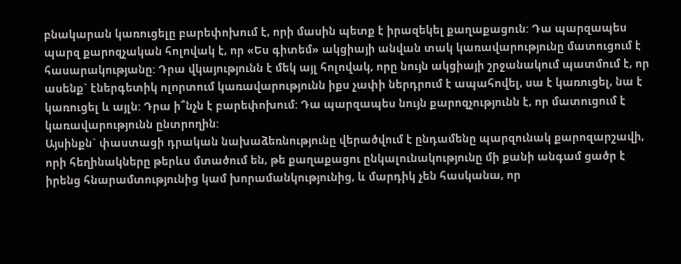բնակարան կառուցելը բարեփոխում է, որի մասին պետք է իրազեկել քաղաքացուն: Դա պարզապես պարզ քարոզչական հոլովակ է, որ «Ես գիտեմ» ակցիայի անվան տակ կառավարությունը մատուցում է հասարակությանը: Դրա վկայությունն է մեկ այլ հոլովակ, որը նույն ակցիայի շրջանակում պատմում է, որ ասենք` էներգետիկ ոլորտում կառավարությունն իքս չափի ներդրում է ապահովել, սա է կառուցել, նա է կառուցել և այլն: Դրա ի՞նչն է բարեփոխում: Դա պարզապես նույն քարոզչությունն է, որ մատուցում է կառավարությունն ընտրողին:
Այսինքն` փաստացի դրական նախաձեռնությունը վերածվում է ընդամենը պարզունակ քարոզարշավի, որի հեղինակները թերևս մտածում են, թե քաղաքացու ընկալունակությունը մի քանի անգամ ցածր է իրենց հնարամտությունից կամ խորամանկությունից, և մարդիկ չեն հասկանա, որ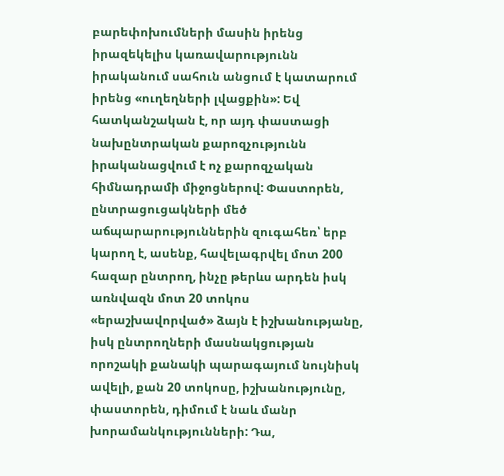բարեփոխումների մասին իրենց իրազեկելիս կառավարությունն իրականում սահուն անցում է կատարում իրենց «ուղեղների լվացքին»: Եվ հատկանշական է, որ այդ փաստացի նախընտրական քարոզչությունն իրականացվում է ոչ քարոզչական հիմնադրամի միջոցներով: Փաստորեն, ընտրացուցակների մեծ աճպարարություններին զուգահեռ՝ երբ կարող է, ասենք, հավելագրվել մոտ 200 հազար ընտրող, ինչը թերևս արդեն իսկ առնվազն մոտ 20 տոկոս «երաշխավորված» ձայն է իշխանությանը, իսկ ընտրողների մասնակցության որոշակի քանակի պարագայում նույնիսկ ավելի, քան 20 տոկոսը, իշխանությունը, փաստորեն, դիմում է նաև մանր խորամանկությունների: Դա,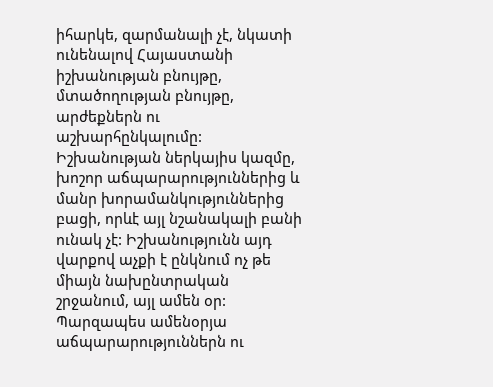իհարկե, զարմանալի չէ, նկատի ունենալով Հայաստանի իշխանության բնույթը, մտածողության բնույթը, արժեքներն ու աշխարհընկալումը: Իշխանության ներկայիս կազմը, խոշոր աճպարարություններից և մանր խորամանկություններից բացի, որևէ այլ նշանակալի բանի ունակ չէ: Իշխանությունն այդ վարքով աչքի է ընկնում ոչ թե միայն նախընտրական շրջանում, այլ ամեն օր: Պարզապես ամենօրյա աճպարարություններն ու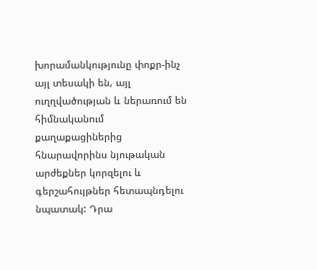խորամանկությունը փոքր-ինչ այլ տեսակի են, այլ ուղղվածության և ներառում են հիմնականում քաղաքացիներից հնարավորինս նյութական արժեքներ կորզելու և գերշահույթներ հետապնդելու նպատակ: Դրա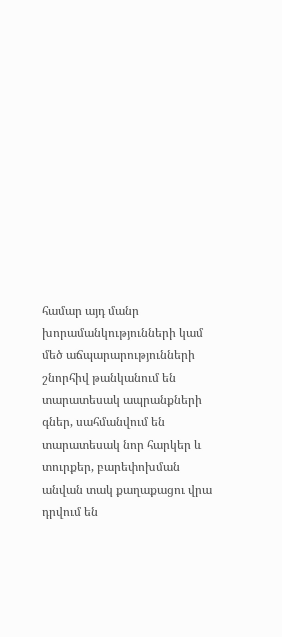համար այդ մանր խորամանկությունների կամ մեծ աճպարարությունների շնորհիվ թանկանում են տարատեսակ ապրանքների գներ, սահմանվում են տարատեսակ նոր հարկեր և տուրքեր, բարեփոխման անվան տակ քաղաքացու վրա դրվում են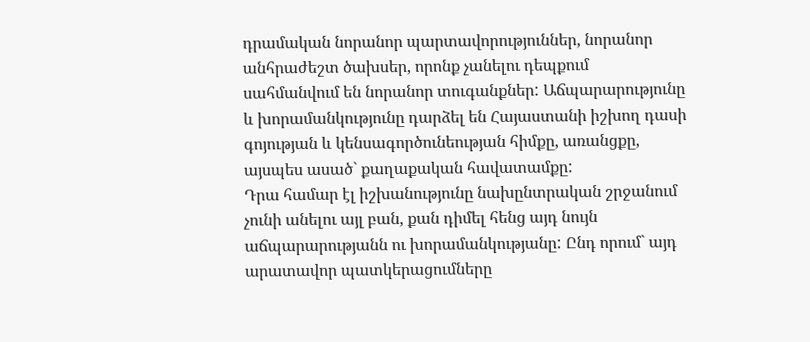դրամական նորանոր պարտավորություններ, նորանոր անհրաժեշտ ծախսեր, որոնք չանելու դեպքում սահմանվում են նորանոր տուգանքներ: Աճպարարությունը և խորամանկությունը դարձել են Հայաստանի իշխող դասի գոյության և կենսագործունեության հիմքը, առանցքը, այսպես ասած` քաղաքական հավատամքը:
Դրա համար էլ իշխանությունը նախընտրական շրջանում չունի անելու այլ բան, քան դիմել հենց այդ նույն աճպարարությանն ու խորամանկությանը: Ընդ որում` այդ արատավոր պատկերացումները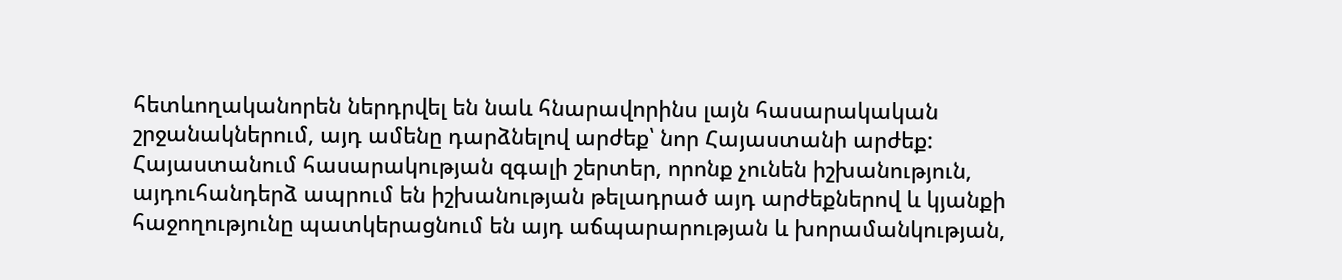հետևողականորեն ներդրվել են նաև հնարավորինս լայն հասարակական շրջանակներում, այդ ամենը դարձնելով արժեք՝ նոր Հայաստանի արժեք: Հայաստանում հասարակության զգալի շերտեր, որոնք չունեն իշխանություն, այդուհանդերձ ապրում են իշխանության թելադրած այդ արժեքներով և կյանքի հաջողությունը պատկերացնում են այդ աճպարարության և խորամանկության,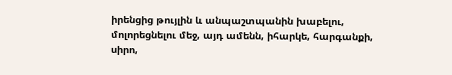իրենցից թույլին և անպաշտպանին խաբելու, մոլորեցնելու մեջ, այդ ամենն, իհարկե, հարգանքի, սիրո,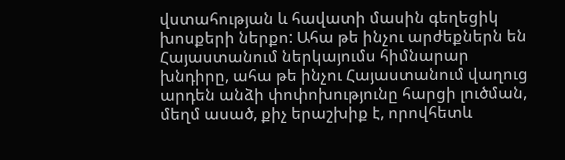վստահության և հավատի մասին գեղեցիկ խոսքերի ներքո: Ահա թե ինչու արժեքներն են Հայաստանում ներկայումս հիմնարար խնդիրը, ահա թե ինչու Հայաստանում վաղուց արդեն անձի փոփոխությունը հարցի լուծման, մեղմ ասած, քիչ երաշխիք է, որովհետև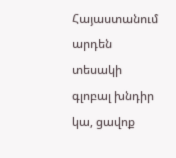Հայաստանում արդեն տեսակի գլոբալ խնդիր կա, ցավոք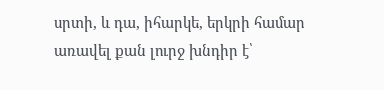սրտի, և դա, իհարկե, երկրի համար առավել քան լուրջ խնդիր է՝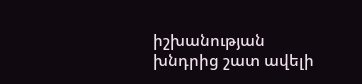իշխանության խնդրից շատ ավելի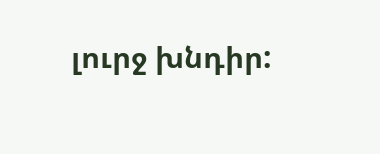լուրջ խնդիր: